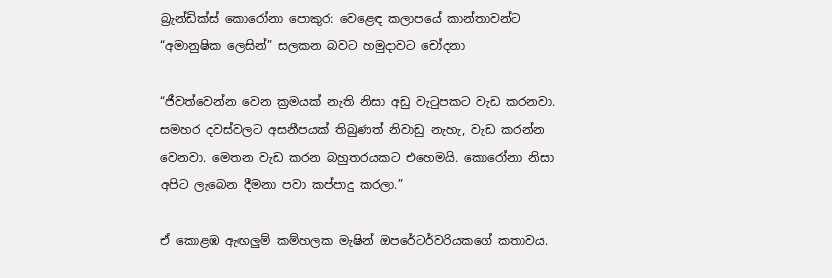බ්‍රැන්ඩික්ස් කොරෝනා පොකුර: වෙළෙඳ කලාපයේ කාන්තාවන්ට “අමානුෂික ලෙසින්” සලකන බවට හමුදාවට චෝදනා

“ජීවත්වෙන්න වෙන ක්‍රමයක් නැති නිසා අඩු වැටුපකට වැඩ කරනවා. සමහර දවස්වලට අසනීපයක් තිබුණත් නිවාඩු නැහැ, වැඩ කරන්න වෙනවා. මෙතන වැඩ කරන බහුතරයකට එහෙමයි. කොරෝනා නිසා අපිට ලැබෙන දීමනා පවා කප්පාදු කරලා.”

ඒ කොළඹ ඇඟලුම් කම්හලක මැෂින් ඔපරේටර්වරියකගේ කතාවය.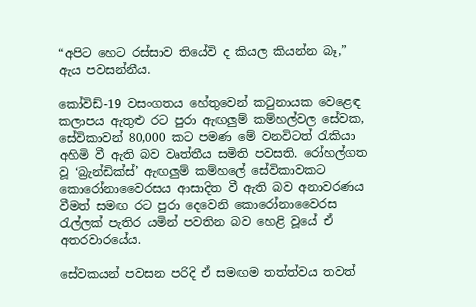“අපිට හෙට රස්සාව තියේවි ද කියල කියන්න බෑ,” ඇය පවසන්නීය.

කෝවිඩ්-19 වසංගතය හේතුවෙන් කටුනායක වෙළෙඳ කලාපය ඇතුළු රට පුරා ඇඟලුම් කම්හල්වල සේවක, සේවිකාවන් 80,000 කට පමණ මේ වනවිටත් රැකියා අහිමි වී ඇති බව වෘත්තීය සමිති පවසති. රෝහල්ගත වූ ‘බ්‍රැන්ඩික්ස්’ ඇඟලුම් කම්හලේ සේවිකාවකට කොරෝනාවෛරසය ආසාදිත වී ඇති බව අනාවරණය වීමත් සමඟ රට පුරා දෙවෙනි කොරෝනාවෛරස රැල්ලක් පැතිර යමින් පවතින බව හෙළි වූයේ ඒ අතරවාරයේය.

සේවකයන් පවසන පරිදි ඒ සමඟම තත්ත්වය තවත්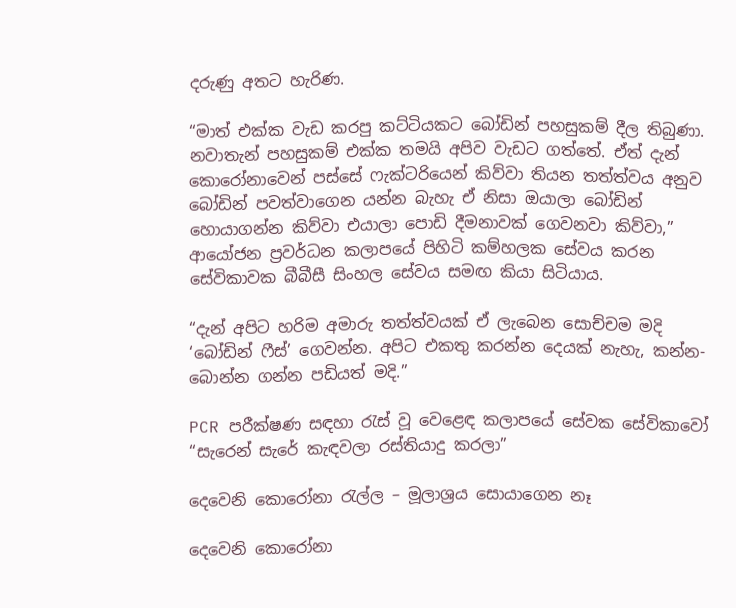දරුණු අතට හැරිණ.

“මාත් එක්ක වැඩ කරපු කට්ටියකට බෝඩින් පහසුකම් දීල තිබුණා. නවාතැන් පහසුකම් එක්ක තමයි අපිව වැඩට ගත්තේ. ඒත් දැන් කොරෝනාවෙන් පස්සේ ෆැක්ටරියෙන් කිව්වා තියන තත්ත්වය අනුව බෝඩින් පවත්වාගෙන යන්න බැහැ ඒ නිසා ඔයාලා බෝඩින් හොයාගන්න කිව්වා එයාලා පොඩි දීමනාවක් ගෙවනවා කිව්වා,” ආයෝජන ප්‍රවර්ධන කලාපයේ පිහිටි කම්හලක සේවය කරන සේවිකාවක බීබීසී සිංහල සේවය සමඟ කියා සිටියාය.

“දැන් අපිට හරිම අමාරු තත්ත්වයක් ඒ ලැබෙන සොච්චම මදි ‘බෝඩින් ෆීස්’ ගෙවන්න. අපිට එකතු කරන්න දෙයක් නැහැ, කන්න- බොන්න ගන්න පඩියත් මදි.”

PCR පරීක්ෂණ සඳහා රැස් වූ වෙළෙඳ කලාපයේ සේවක සේවිකාවෝ “සැරෙන් සැරේ කැඳවලා රස්තියාදු කරලා”

දෙවෙනි කොරෝනා රැල්ල – මූලාශ්‍රය සොයාගෙන නෑ

දෙවෙනි කොරෝනා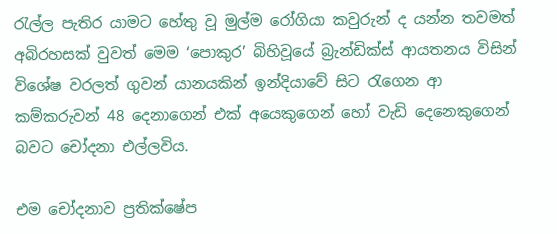රැල්ල පැතිර යාමට හේතු වූ මුල්ම රෝගියා කවුරුන් ද යන්න තවමත් අබිරහසක් වුවත් මෙම ‘පොකුර’ බිහිවූයේ බ්‍රැන්ඩික්ස් ආයතනය විසින් විශේෂ වරලත් ගුවන් යානයකින් ඉන්දියාවේ සිට රැගෙන ආ කම්කරුවන් 48 දෙනාගෙන් එක් අයෙකුගෙන් හෝ වැඩි දෙනෙකුගෙන් බවට චෝදනා එල්ලවිය.

එම චෝදනාව ප්‍රතික්ෂේප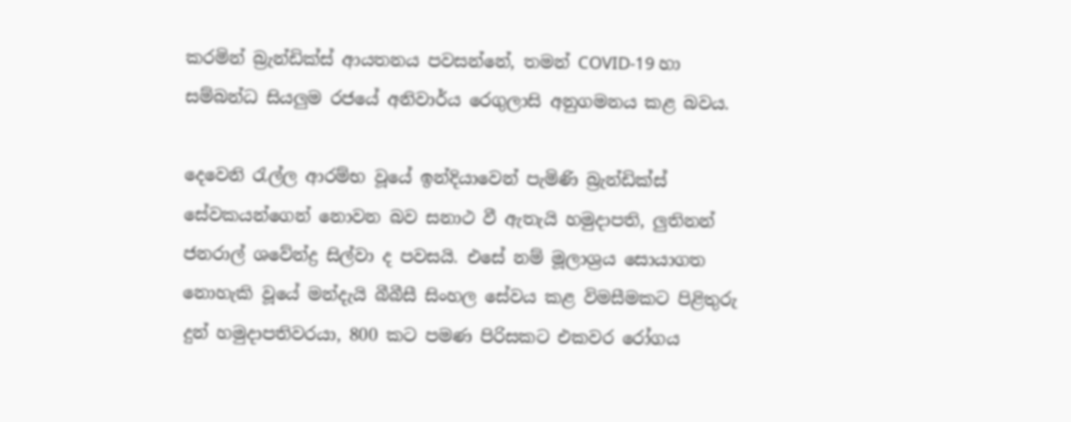කරමින් බ්‍රැන්ඩික්ස් ආයතනය පවසන්නේ, තමන් COVID-19 හා සම්බන්ධ සියලුම රජයේ අනිවාර්ය රෙගුලාසි අනුගමනය කළ බවය.

දෙවෙනි රැල්ල ආරම්භ වූයේ ඉන්දියාවෙන් පැමිණි බ්‍රැන්ඩික්ස් සේවකයන්ගෙන් නොවන බව සනාථ වී ඇතැයි හමුදාපති, ලුතිනන් ජනරාල් ශවේන්ද්‍ර සිල්වා ද පවසයි. එසේ නම් මූලාශ්‍රය සොයාගත නොහැකි වූයේ මන්දැයි බීබීසී සිංහල සේවය කළ විමසීමකට පිළිතුරු දුන් හමුදාපතිවරයා, 800 කට පමණ පිරිසකට එකවර රෝගය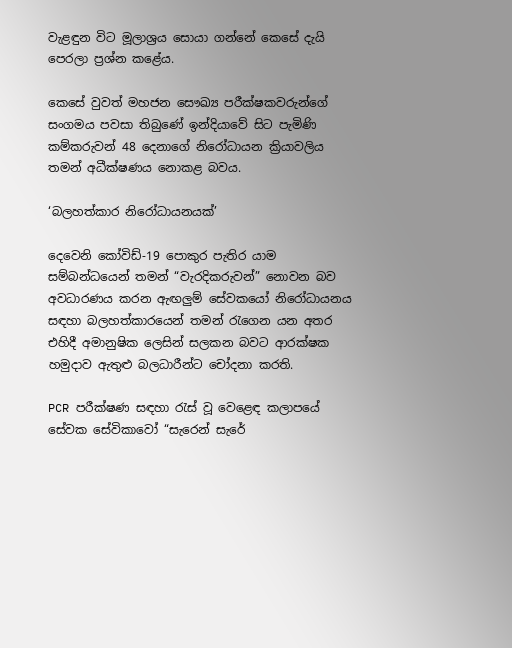වැළඳුන විට මූලාශ්‍රය සොයා ගන්නේ කෙසේ දැයි පෙරලා ප්‍රශ්න කළේය.

කෙසේ වුවත් මහජන සෞඛ්‍ය පරීක්ෂකවරුන්ගේ සංගමය පවසා තිබුණේ ඉන්දියාවේ සිට පැමිණි කම්කරුවන් 48 දෙනාගේ නිරෝධායන ක්‍රියාවලිය තමන් අධීක්ෂණය නොකළ බවය.

‘බලහත්කාර නිරෝධායනයක්’

දෙවෙනි කෝවිඩ්-19 පොකුර පැතිර යාම සම්බන්ධයෙන් තමන් “වැරදිකරුවන්” නොවන බව අවධාරණය කරන ඇඟලුම් සේවකයෝ නිරෝධායනය සඳහා බලහත්කාරයෙන් තමන් රැගෙන යන අතර එහිදී අමානුෂික ලෙසින් සලකන බවට ආරක්ෂක හමුදාව ඇතුළු බලධාරීන්ට චෝදනා කරති.

PCR පරීක්ෂණ සඳහා රැස් වූ වෙළෙඳ කලාපයේ සේවක සේවිකාවෝ “සැරෙන් සැරේ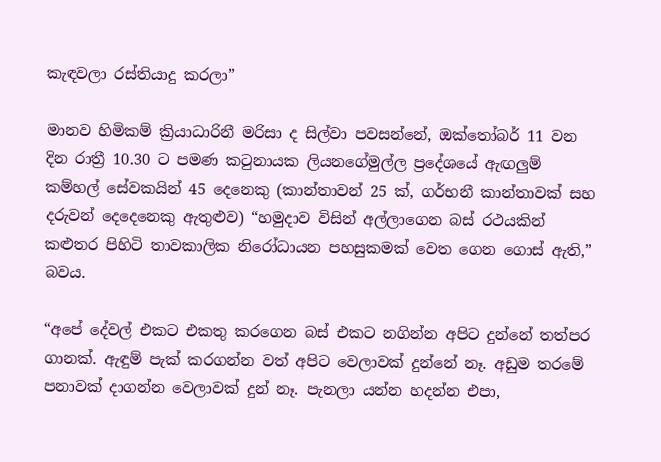කැඳවලා රස්තියාදු කරලා”

මානව හිමිකම් ක්‍රියාධාරිනී මරිසා ද සිල්වා පවසන්නේ, ඔක්තෝබර් 11 වන දින රාත්‍රී 10.30 ට පමණ කටුනායක ලියනගේමුල්ල ප්‍රදේශයේ ඇඟලුම් කම්හල් සේවකයින් 45 දෙනෙකු (කාන්තාවන් 25 ක්, ගර්භනී කාන්තාවක් සහ දරුවන් දෙදෙනෙකු ඇතුළුව) “හමුදාව විසින් අල්ලාගෙන බස් රථයකින් කළුතර පිහිටි තාවකාලික නිරෝධායන පහසුකමක් වෙත ගෙන ගොස් ඇති,” බවය.

“අපේ දේවල් එකට එකතු කරගෙන බස් එකට නගින්න අපිට දුන්නේ තත්පර ගානක්. ඇඳුම් පැක් කරගන්න වත් අපිට වෙලාවක් දුන්නේ නෑ. අඩුම තරමේ පනාවක් දාගන්න වෙලාවක් දුන් නෑ. පැනලා යන්න හදන්න එපා,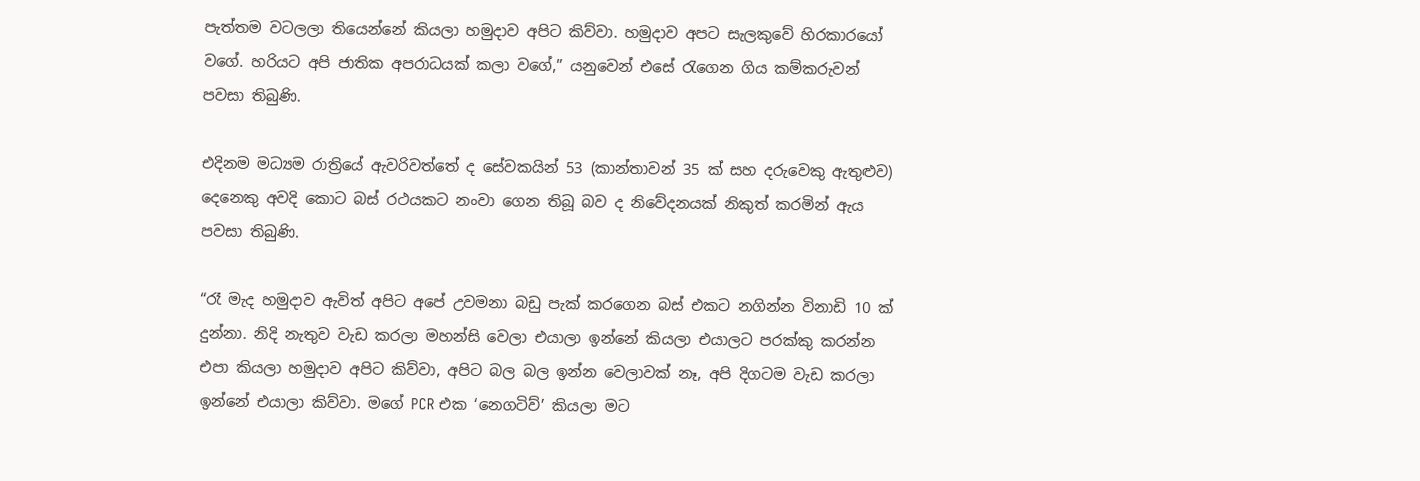පැත්තම වටලලා තියෙන්නේ කියලා හමුදාව අපිට කිව්වා. හමුදාව අපට සැලකුවේ හිරකාරයෝ වගේ. හරියට අපි ජාතික අපරාධයක් කලා වගේ,” යනුවෙන් එසේ රැගෙන ගිය කම්කරුවන් පවසා තිබුණි.

එදිනම මධ්‍යම රාත්‍රියේ ඇවරිවත්තේ ද සේවකයින් 53 (කාන්තාවන් 35 ක් සහ දරුවෙකු ඇතුළුව) දෙනෙකු අවදි කොට බස් රථයකට නංවා ගෙන තිබූ බව ද නිවේදනයක් නිකුත් කරමින් ඇය පවසා තිබුණි.

“රෑ මැද හමුදාව ඇවිත් අපිට අපේ උවමනා බඩු පැක් කරගෙන බස් එකට නගින්න විනාඩි 10 ක් දුන්නා. නිදි නැතුව වැඩ කරලා මහන්සි වෙලා එයාලා ඉන්නේ කියලා එයාලට පරක්කු කරන්න එපා කියලා හමුදාව අපිට කිව්වා, අපිට බල බල ඉන්න වෙලාවක් නෑ, අපි දිගටම වැඩ කරලා ඉන්නේ එයාලා කිව්වා. මගේ PCR එක ‘නෙගටිව්’ කියලා මට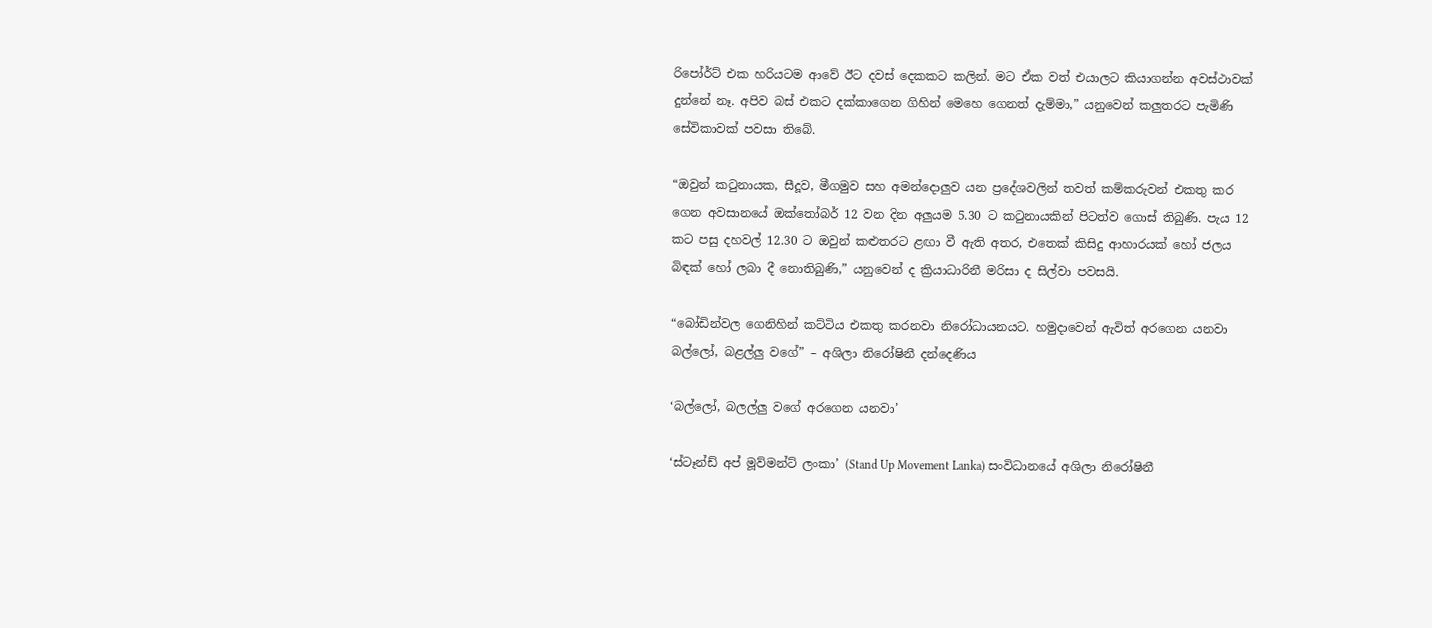රිපෝර්ට් එක හරියටම ආවේ ඊට දවස් දෙකකට කලින්. මට ඒක වත් එයාලට කියාගන්න අවස්ථාවක් දුන්නේ නෑ. අපිව බස් එකට දක්කාගෙන ගිහින් මෙහෙ ගෙනත් දැම්මා,” යනුවෙන් කලුතරට පැමිණි සේවිකාවක් පවසා තිබේ.

“ඔවුන් කටුනායක, සීදූව, මීගමුව සහ අමන්දොලුව යන ප්‍රදේශවලින් තවත් කම්කරුවන් එකතු කර ගෙන අවසානයේ ඔක්තෝබර් 12 වන දින අලුයම 5.30 ට කටුනායකින් පිටත්ව ගොස් තිබුණි. පැය 12 කට පසු දහවල් 12.30 ට ඔවුන් කළුතරට ළඟා වී ඇති අතර, එතෙක් කිසිදු ආහාරයක් හෝ ජලය බිඳක් හෝ ලබා දී නොතිබුණි,” යනුවෙන් ද ක්‍රියාධාරිනී මරිසා ද සිල්වා පවසයි.

“බෝඩින්වල ගෙනිහින් කට්ටිය එකතු කරනවා නිරෝධායනයට. හමුදාවෙන් ඇවිත් අරගෙන යනවා බල්ලෝ, බළල්ලු වගේ” – අශිලා නිරෝෂිනී දන්දෙණිය

‘බල්ලෝ, බලල්ලු වගේ අරගෙන යනවා’

‘ස්ටෑන්ඩ් අප් මූව්මන්ට් ලංකා’ (Stand Up Movement Lanka) සංවිධානයේ අශිලා නිරෝෂිනී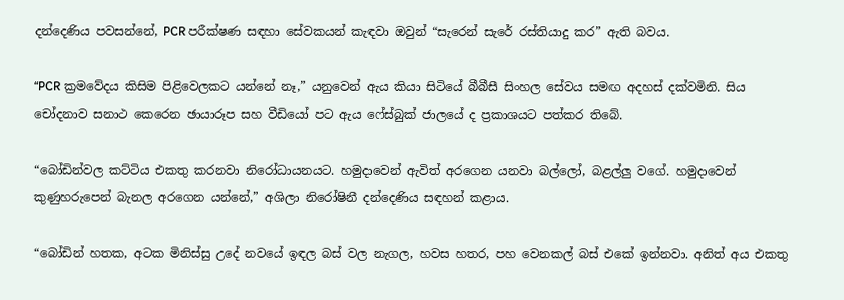දන්දෙණිය පවසන්නේ, PCR පරීක්ෂණ සඳහා සේවකයන් කැඳවා ඔවුන් “සැරෙන් සැරේ රස්තියාදු කර” ඇති බවය.

“PCR ක්‍රමවේදය කිසිම පිළිවෙලකට යන්නේ නෑ,” යනුවෙන් ඇය කියා සිටියේ බීබීසී සිංහල සේවය සමඟ අදහස් දක්වමිනි. සිය චෝදනාව සනාථ කෙරෙන ඡායාරූප සහ වීඩියෝ පට ඇය ෆේස්බුක් ජාලයේ ද ප්‍රකාශයට පත්කර තිබේ.

“බෝඩින්වල කට්ටිය එකතු කරනවා නිරෝධායනයට. හමුදාවෙන් ඇවිත් අරගෙන යනවා බල්ලෝ, බළල්ලු වගේ. හමුදාවෙන් කුණුහරුපෙන් බැනල අරගෙන යන්නේ,” අශිලා නිරෝෂිනී දන්දෙණිය සඳහන් කළාය.

“බෝඩින් හතක, අටක මිනිස්සු උදේ නවයේ ඉඳල බස් වල නැගල, හවස හතර, පහ වෙනකල් බස් එකේ ඉන්නවා. අනිත් අය එකතු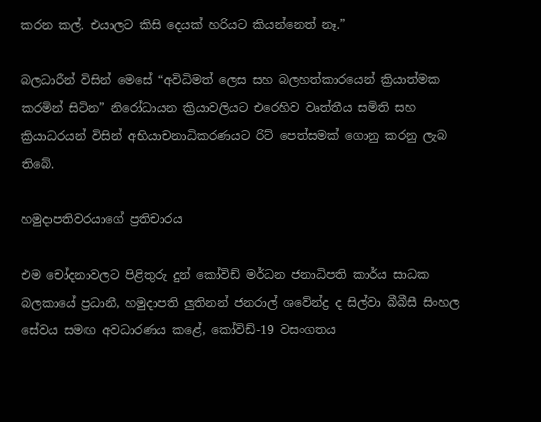කරන කල්. එයාලට කිසි දෙයක් හරියට කියන්නෙත් නෑ.”

බලධාරීන් විසින් මෙසේ “අවිධිමත් ලෙස සහ බලහත්කාරයෙන් ක්‍රියාත්මක කරමින් සිටින” නිරෝධායන ක්‍රියාවලියට එරෙහිව වෘත්තීය සමිති සහ ක්‍රියාධරයන් විසින් අභියාචනාධිකරණයට රිට් පෙත්සමක් ගොනු කරනු ලැබ තිබේ.

හමුදාපතිවරයාගේ ප්‍රතිචාරය

එම චෝදනාවලට පිළිතුරු දුන් කෝවිඩ් මර්ධන ජනාධිපති කාර්ය සාධක බලකායේ ප්‍රධානී, හමුදාපති ලුතිනන් ජනරාල් ශවේන්ද්‍ර ද සිල්වා බීබීසී සිංහල සේවය සමඟ අවධාරණය කළේ, කෝවිඩ්-19 වසංගතය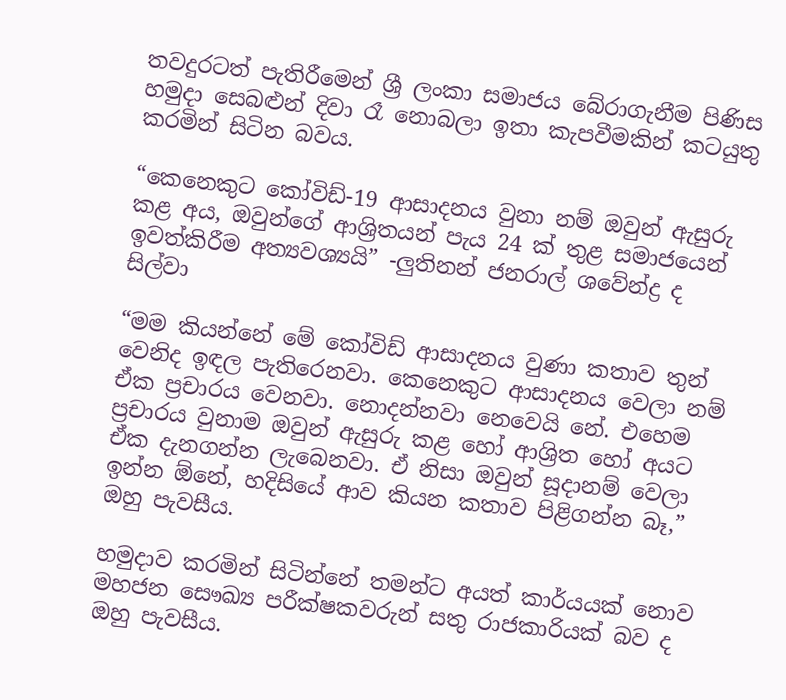තවදුරටත් පැතිරීමෙන් ශ්‍රී ලංකා සමාජය බේරාගැනීම පිණිස හමුදා සෙබළුන් දිවා රෑ නොබලා ඉතා කැපවීමකින් කටයුතු කරමින් සිටින බවය.

“කෙනෙකුට කෝවිඩ්-19 ආසාදනය වුනා නම් ඔවුන් ඇසුරු කළ අය, ඔවුන්ගේ ආශ්‍රිතයන් පැය 24 ක් තුළ සමාජයෙන් ඉවත්කිරීම අත්‍යවශ්‍යයි” -ලුතිනන් ජනරාල් ශවේන්ද්‍ර ද සිල්වා

“මම කියන්නේ මේ කෝවිඩ් ආසාදනය වුණා කතාව තුන් වෙනිද ඉඳල පැතිරෙනවා. කෙනෙකුට ආසාදනය වෙලා නම් ඒක ප්‍රචාරය වෙනවා. නොදන්නවා නෙවෙයි නේ. එහෙම ප්‍රචාරය වුනාම ඔවුන් ඇසුරු කළ හෝ ආශ්‍රිත හෝ අයට ඒක දැනගන්න ලැබෙනවා. ඒ නිසා ඔවුන් සූදානම් වෙලා ඉන්න ඕනේ, හදිසියේ ආව කියන කතාව පිළිගන්න බෑ,” ඔහු පැවසීය.

හමුදාව කරමින් සිටින්නේ තමන්ට අයත් කාර්යයක් නොව මහජන සෞඛ්‍ය පරීක්ෂකවරුන් සතු රාජකාරියක් බව ද ඔහු පැවසීය.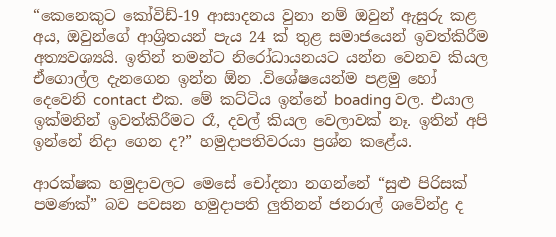“කෙනෙකුට කෝවිඩ්-19 ආසාදනය වුනා නම් ඔවුන් ඇසුරු කළ අය, ඔවුන්ගේ ආශ්‍රිතයන් පැය 24 ක් තුළ සමාජයෙන් ඉවත්කිරීම අත්‍යවශ්‍යයි. ඉතින් තමන්ට නිරෝධායනයට යන්න වෙනව කියල ඒගොල්ල දැනගෙන ඉන්න ඕන .විශේෂයෙන්ම පළමු හෝ දෙවෙනි contact එක. මේ කට්ටිය ඉන්නේ boading වල. එයාල ඉක්මනින් ඉවත්කිරීමට රෑ, දවල් කියල වෙලාවක් නෑ. ඉතින් අපි ඉන්නේ නිදා ගෙන ද?” හමුදාපතිවරයා ප්‍රශ්න කළේය.

ආරක්ෂක හමුදාවලට මෙසේ චෝදනා නගන්නේ “සුළු පිරිසක් පමණක්” බව පවසන හමුදාපති ලුතිනන් ජනරාල් ශවේන්ද්‍ර ද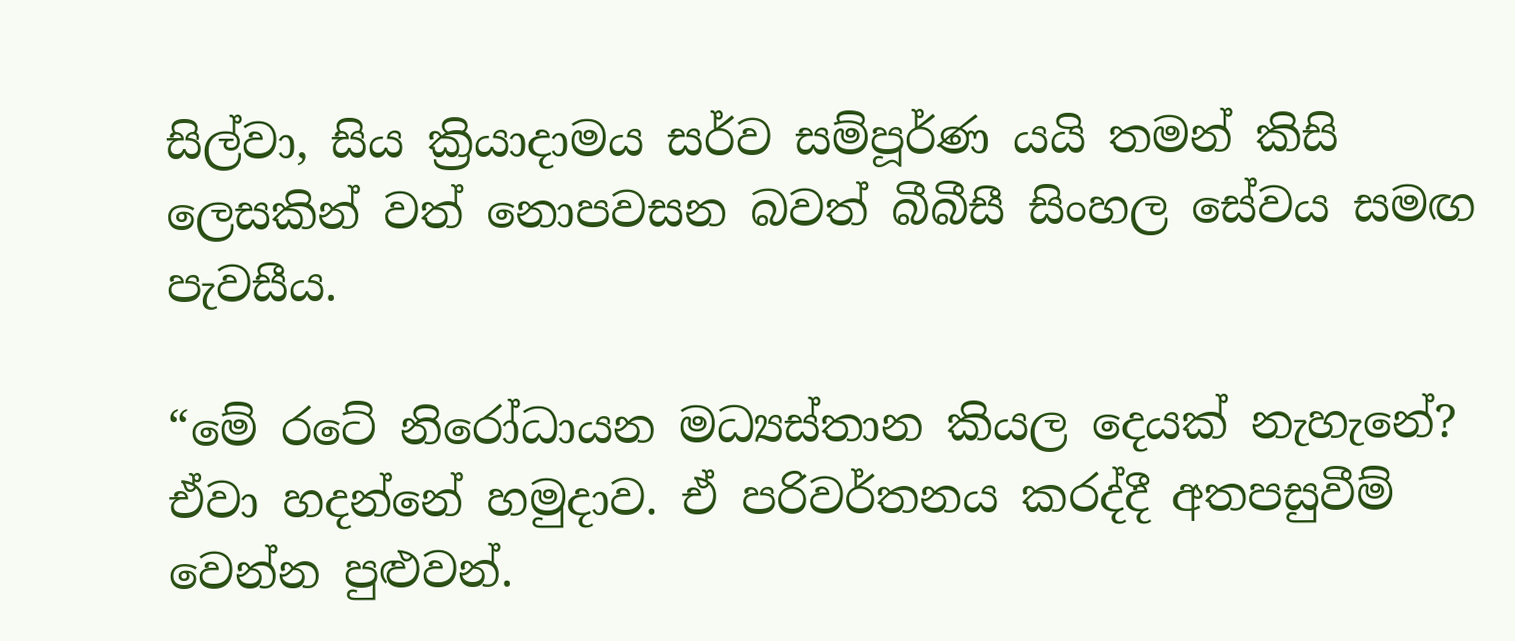සිල්වා, සිය ක්‍රියාදාමය සර්ව සම්පූර්ණ යයි තමන් කිසි ලෙසකින් වත් නොපවසන බවත් බීබීසී සිංහල සේවය සමඟ පැවසීය.

“මේ රටේ නිරෝධායන මධ්‍යස්තාන කියල දෙයක් නැහැනේ? ඒවා හදන්නේ හමුදාව. ඒ පරිවර්තනය කරද්දී අතපසුවීම් වෙන්න පුළුවන්.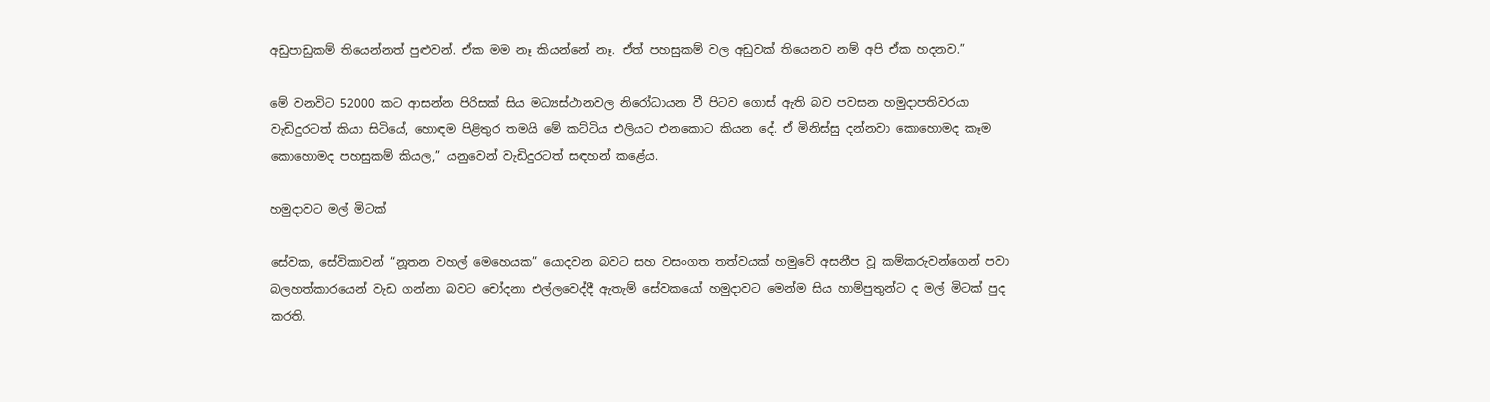අඩුපාඩුකම් තියෙන්නත් පුළුවන්. ඒක මම නෑ කියන්නේ නෑ. ඒත් පහසුකම් වල අඩුවක් තියෙනව නම් අපි ඒක හදනව.”

මේ වනවිට 52000 කට ආසන්න පිරිසක් සිය මධ්‍යස්ථානවල නිරෝධායන වී පිටව ගොස් ඇති බව පවසන හමුදාපතිවරයා වැඩිදුරටත් කියා සිටියේ, හොඳම පිළිතුර තමයි මේ කට්ටිය එලියට එනකොට කියන දේ. ඒ මිනිස්සු දන්නවා කොහොමද කෑම කොහොමද පහසුකම් කියල,” යනුවෙන් වැඩිදුරටත් සඳහන් කළේය.

හමුදාවට මල් මිටක්

සේවක, සේවිකාවන් “නූතන වහල් මෙහෙයක” යොදවන බවට සහ වසංගත තත්වයක් හමුවේ අසනීප වූ කම්කරුවන්ගෙන් පවා බලහත්කාරයෙන් වැඩ ගන්නා බවට චෝදනා එල්ලවෙද්දී ඇතැම් සේවකයෝ හමුදාවට මෙන්ම සිය හාම්පුතුන්ට ද මල් මිටක් පුද කරති.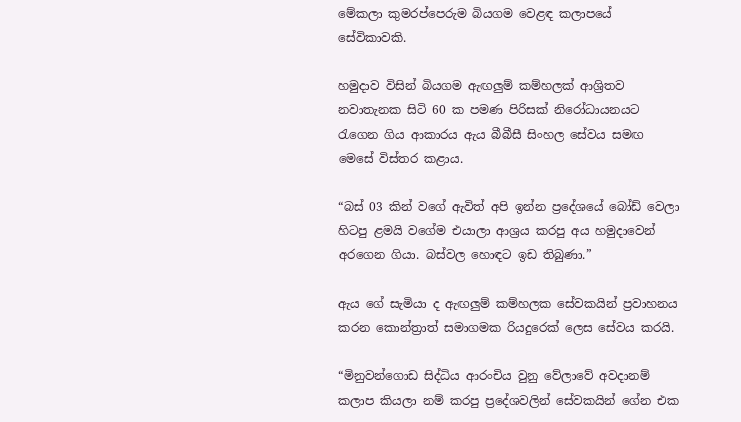මේකලා කුමරප්පෙරුම බියගම වෙළඳ කලාපයේ සේවිකාවකි.

හමුදාව විසින් බියගම ඇඟලුම් කම්හලක් ආශ්‍රිතව නවාතැනක සිටි 60 ක පමණ පිරිසක් නිරෝධායනයට රැගෙන ගිය ආකාරය ඇය බීබීසී සිංහල සේවය සමඟ මෙසේ විස්තර කළාය.

“බස් 03 කින් වගේ ඇවිත් අපි ඉන්න ප්‍රදේශයේ බෝඩ් වෙලා හිටපු ළමයි වගේම එයාලා ආශ්‍රය කරපු අය හමුදාවෙන් අරගෙන ගියා. බස්වල හොඳට ඉඩ තිබුණා.”

ඇය ගේ සැමියා ද ඇඟලුම් කම්හලක සේවකයින් ප්‍රවාහනය කරන කොන්ත්‍රාත් සමාගමක රියදුරෙක් ලෙස සේවය කරයි.

“මිනුවන්ගොඩ සිද්ධිය ආරංචිය වුනු වේලාවේ අවදානම් කලාප කියලා නම් කරපු ප්‍රදේශවලින් සේවකයින් ගේන එක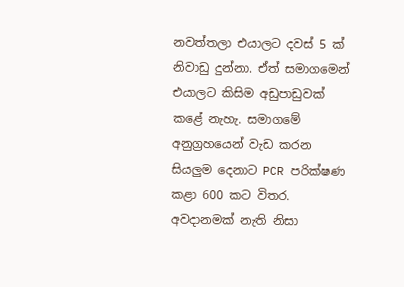නවත්තලා එයාලට දවස් 5 ක් නිවාඩු දුන්නා. ඒත් සමාගමෙන් එයාලට කිසිම අඩුපාඩුවක් කළේ නැහැ. සමාගමේ අනුග්‍රහයෙන් වැඩ කරන සියලුම දෙනාට PCR පරික්ෂණ කළා 600 කට විතර. අවදානමක් නැති නිසා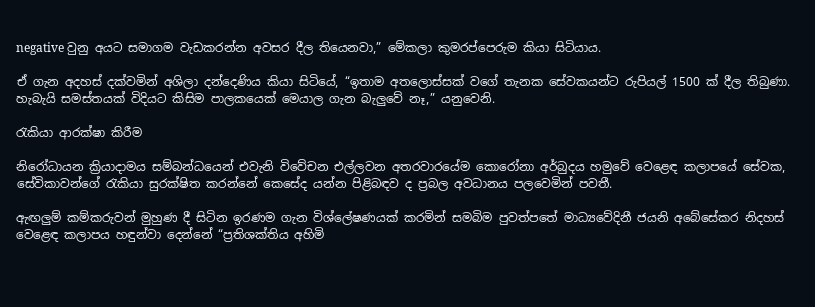negative වුනු අයට සමාගම වැඩකරන්න අවසර දීල තියෙනවා,” මේකලා කුමරප්පෙරුම කියා සිටියාය.

ඒ ගැන අදහස් දක්වමින් අශිලා දන්දෙණිය කියා සිටියේ, “ඉතාම අතලොස්සක් වගේ තැනක සේවකයන්ට රුපියල් 1500 ක් දීල තිබුණා. හැබැයි සමස්තයක් විදියට කිසිම පාලකයෙක් මෙයාල ගැන බැලුවේ නෑ,” යනුවෙනි.

රැකියා ආරක්ෂා කිරීම

නිරෝධායන ක්‍රියාදාමය සම්බන්ධයෙන් එවැනි විවේචන එල්ලවන අතරවාරයේම කොරෝනා අර්බුදය හමුවේ වෙළෙඳ කලාපයේ සේවක, සේවිකාවන්ගේ රැකියා සුරක්ෂිත කරන්නේ කෙසේද යන්න පිළිබඳව ද ප්‍රබල අවධානය පලවෙමින් පවතී.

ඇඟලුම් කම්කරුවන් මුහුණ දී සිටින ඉරණම ගැන විශ්ලේෂණයක් කරමින් සමබිම පුවත්පතේ මාධ්‍යවේදිනී ජයනි අබේසේකර නිදහස් වෙළෙඳ කලාපය හඳුන්වා දෙන්නේ “ප්‍රතිශක්තිය අහිමි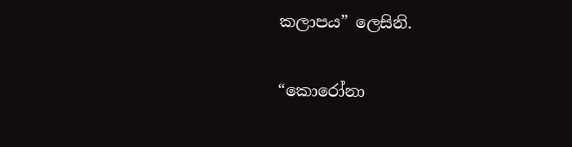කලාපය” ලෙසිනි.

“කොරෝනා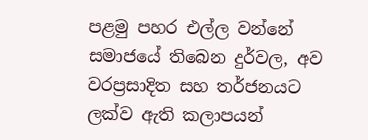පළමු පහර එල්ල වන්නේ සමාජයේ තිබෙන දුර්වල, අව වරප්‍රසාදිත සහ තර්ජනයට ලක්ව ඇති කලාපයන්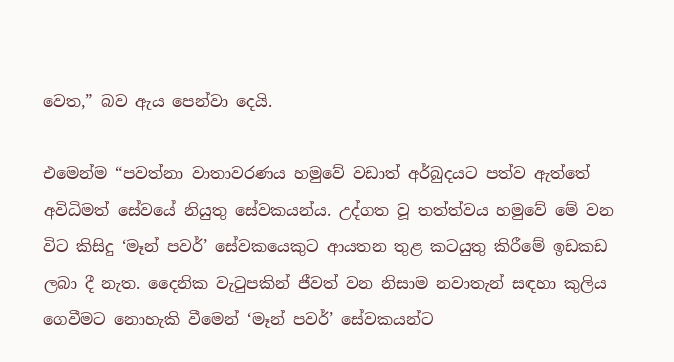වෙත,” බව ඇය පෙන්වා දෙයි.

එමෙන්ම “පවත්නා වාතාවරණය හමුවේ වඩාත් අර්බුදයට පත්ව ඇත්තේ අවිධිමත් සේවයේ නියුතු සේවකයන්ය. උද්ගත වූ තත්ත්වය හමුවේ මේ වන විට කිසිදු ‘මෑන් පවර්’ සේවකයෙකුට ආයතන තුළ කටයුතු කිරීමේ ඉඩකඩ ලබා දී නැත. දෛනික වැටුපකින් ජීවත් වන නිසාම නවාතැන් සඳහා කුලිය ගෙවීමට නොහැකි වීමෙන් ‘මෑන් පවර්’ සේවකයන්ට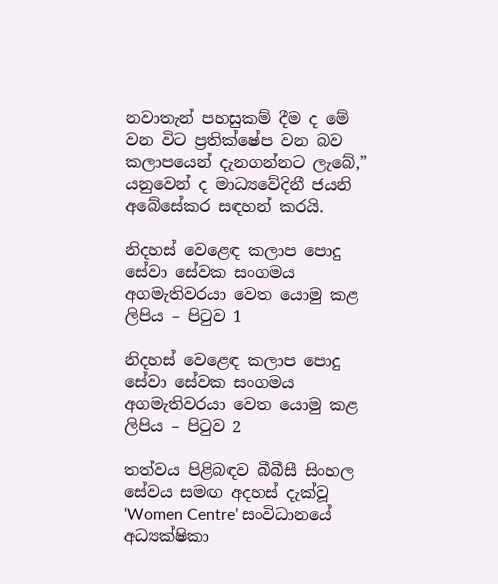නවාතැන් පහසුකම් දීම ද මේ වන විට ප්‍රතික්ෂේප වන බව කලාපයෙන් දැනගන්නට ලැබේ,” යනුවෙන් ද මාධ්‍යවේදිනී ජයනි අබේසේකර සඳහන් කරයි.

නිදහස් වෙළෙඳ කලාප පොදු සේවා සේවක සංගමය අගමැතිවරයා වෙත යොමු කළ ලිපිය – පිටුව 1

නිදහස් වෙළෙඳ කලාප පොදු සේවා සේවක සංගමය අගමැතිවරයා වෙත යොමු කළ ලිපිය – පිටුව 2

තත්වය පිළිබඳව බීබීසී සිංහල සේවය සමඟ අදහස් දැක්වූ ‘Women Centre’ සංවිධානයේ අධ්‍යක්ෂිකා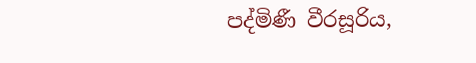පද්මිණී වීරසූරිය,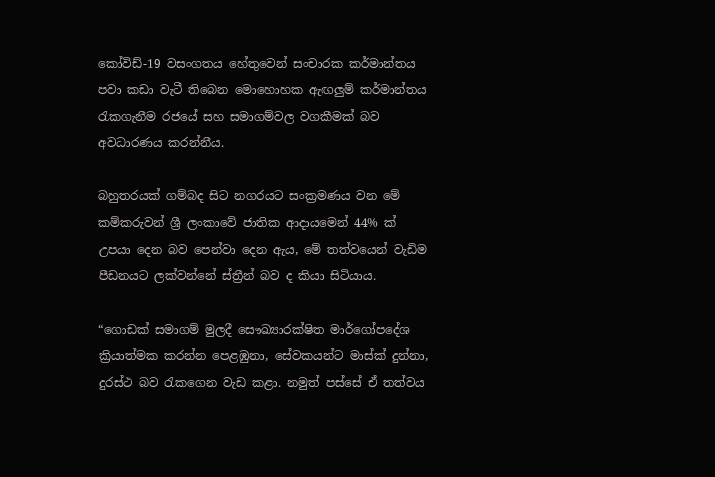කෝවිඩ්-19 වසංගතය හේතුවෙන් සංචාරක කර්මාන්තය පවා කඩා වැටී තිබෙන මොහොහක ඇඟලුම් කර්මාන්තය රැකගැනීම රජයේ සහ සමාගම්වල වගකීමක් බව අවධාරණය කරන්නීය.

බහුතරයක් ගම්බද සිට නගරයට සංක්‍රමණය වන මේ කම්කරුවන් ශ්‍රී ලංකාවේ ජාතික ආදායමෙන් 44% ක් උපයා දෙන බව පෙන්වා දෙන ඇය, මේ තත්වයෙන් වැඩිම පීඩනයට ලක්වන්නේ ස්ත්‍රීන් බව ද කියා සිටියාය.

“ගොඩක් සමාගම් මුලදී සෞඛ්‍යාරක්ෂිත මාර්ගෝපදේශ ක්‍රියාත්මක කරන්න පෙළඹුනා, සේවකයන්ට මාස්ක් දුන්නා, දුරස්ථ බව රැකගෙන වැඩ කළා. නමුත් පස්සේ ඒ තත්වය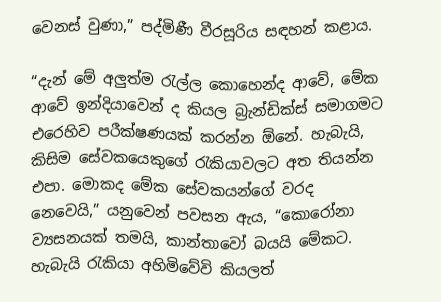වෙනස් වුණා,” පද්මිණී වීරසූරිය සඳහන් කළාය.

“දැන් මේ අලුත්ම රැල්ල කොහෙන්ද ආවේ, මේක ආවේ ඉන්දියාවෙන් ද කියල බ්‍රැන්ඩික්ස් සමාගමට එරෙහිව පරීක්ෂණයක් කරන්න ඕනේ. හැබැයි, කිසිම සේවකයෙකුගේ රැකියාවලට අත තියන්න එපා. මොකද මේක සේවකයන්ගේ වරද නෙවෙයි,” යනුවෙන් පවසන ඇය, “කොරෝනා ව්‍යසනයක් තමයි, කාන්තාවෝ බයයි මේකට. හැබැයි රැකියා අහිමිවේවි කියලත්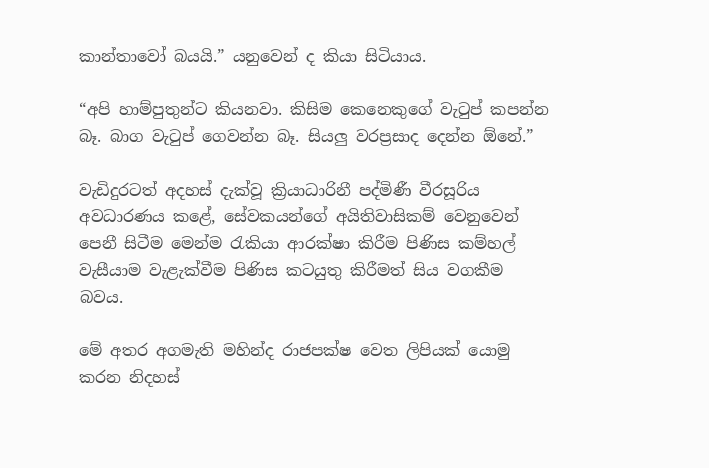කාන්තාවෝ බයයි.” යනුවෙන් ද කියා සිටියාය.

“අපි හාම්පුතුන්ට කියනවා. කිසිම කෙනෙකුගේ වැටුප් කපන්න බෑ. බාග වැටුප් ගෙවන්න බෑ. සියලු වරප්‍රසාද දෙන්න ඕනේ.”

වැඩිදුරටත් අදහස් දැක්වූ ක්‍රියාධාරිනී පද්මිණී වීරසූරිය අවධාරණය කළේ, සේවකයන්ගේ අයිතිවාසිකම් වෙනුවෙන් පෙනී සිටීම මෙන්ම රැකියා ආරක්ෂා කිරීම පිණිස කම්හල් වැසීයාම වැළැක්වීම පිණිස කටයුතු කිරීමත් සිය වගකීම බවය.

මේ අතර අගමැති මහින්ද රාජපක්ෂ වෙත ලිපියක් යොමු කරන නිදහස්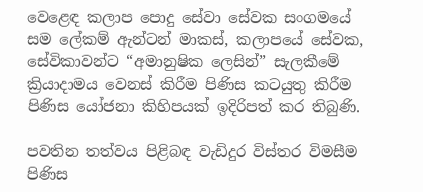වෙළෙඳ කලාප පොදු සේවා සේවක සංගමයේ සම ලේකම් ඇන්ටන් මාකස්, කලාපයේ සේවක, සේවිකාවන්ට “අමානුෂික ලෙසින්” සැලකීමේ ක්‍රියාදාමය වෙනස් කිරීම පිණිස කටයුතු කිරීම පිණිස යෝජනා කිහිපයක් ඉදිරිපත් කර තිබුණි.

පවතින තත්වය පිළිබඳ වැඩිදුර විස්තර විමසීම පිණිස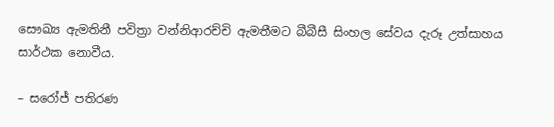සෞඛ්‍ය ඇමතිනී පවිත්‍රා වන්නිආරච්චි ඇමතීමට බීබීසී සිංහල සේවය දැරූ උත්සාහය සාර්ථක නොවීය.

– සරෝජ් පතිරණ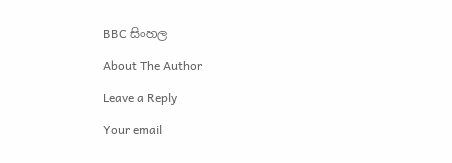BBC සිංහල

About The Author

Leave a Reply

Your email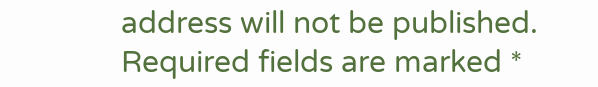address will not be published. Required fields are marked *